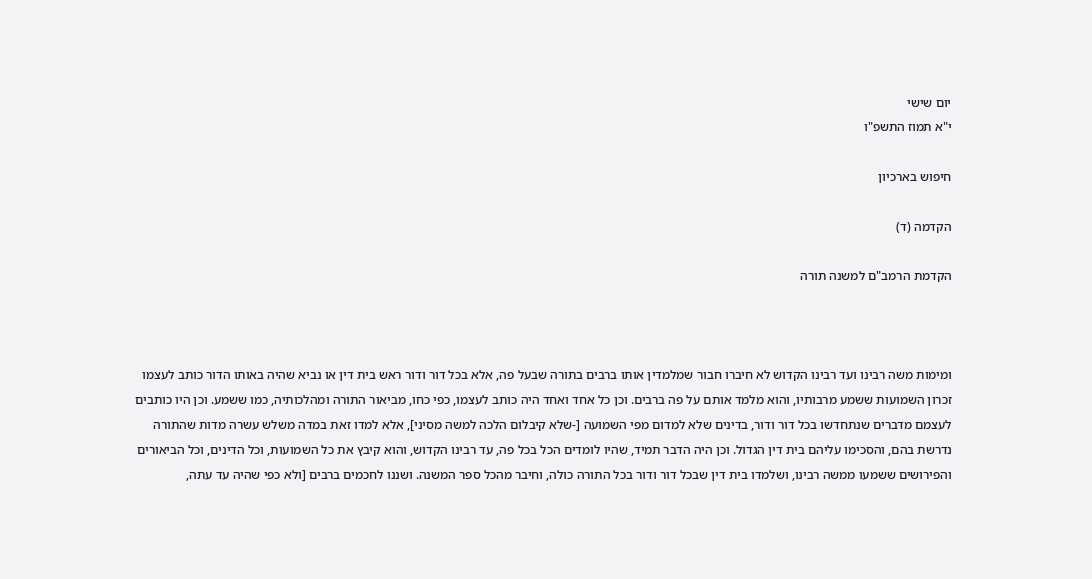יום שישי
י"א תמוז התשפ"ו

חיפוש בארכיון

הקדמה (ד)

הקדמת הרמב"ם למשנה תורה



ומימות משה רבינו ועד רבינו הקדוש לא חיברו חבור שמלמדין אותו ברבים בתורה שבעל פה, אלא בכל דור ודור ראש בית דין או נביא שהיה באותו הדור כותב לעצמו זכרון השמועות ששמע מרבותיו, והוא מלמד אותם על פה ברבים. וכן כל אחד ואחד היה כותב לעצמו, כפי כחו, מביאור התורה ומהלכותיה, כמו ששמע. וכן היו כותבים לעצמם מדברים שנתחדשו בכל דור ודור, בדינים שלא למדום מפי השמועה [-שלא קיבלום הלכה למשה מסיני], אלא למדו זאת במדה משלש עשרה מדות שהתורה נדרשת בהם, והסכימו עליהם בית דין הגדול. וכן היה הדבר תמיד, שהיו לומדים הכל בכל פה, עד רבינו הקדוש, והוא קיבץ את כל השמועות, וכל הדינים, וכל הביאורים והפירושים ששמעו ממשה רבינו, ושלמדו בית דין שבכל דור ודור בכל התורה כולה, וחיבר מהכל ספר המשנה. ושננו לחכמים ברבים [ולא כפי שהיה עד עתה,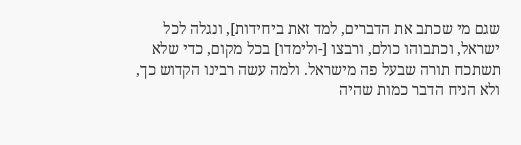שגם מי שכתב את הדברים, למד זאת ביחידות], ונגלה לכל ישראל, וכתבוהו כולם, ורבצו [-ולימדו] בכל מקום, כדי שלא תשתכח תורה שבעל פה מישראל. ולמה עשה רבינו הקדוש כך, ולא הניח הדבר כמות שהיה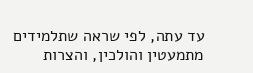עד עתה, לפי שראה שתלמידים מתמעטין והולכין, והצרות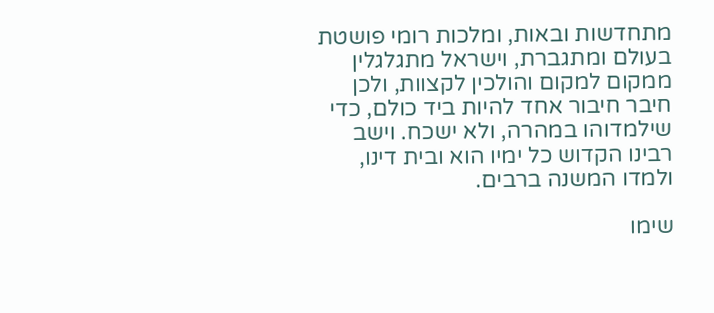מתחדשות ובאות, ומלכות רומי פושטת בעולם ומתגברת, וישראל מתגלגלין ממקום למקום והולכין לקצוות, ולכן חיבר חיבור אחד להיות ביד כולם, כדי שילמדוהו במהרה, ולא ישכח. וישב רבינו הקדוש כל ימיו הוא ובית דינו, ולמדו המשנה ברבים.

שימו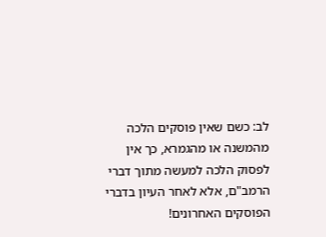לב: כשם שאין פוסקים הלכה מהמשנה או מהגמרא, כך אין לפסוק הלכה למעשה מתוך דברי הרמב"ם, אלא לאחר העיון בדברי הפוסקים האחרונים!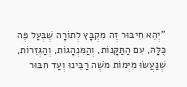"יְהֵא חִיבּוּר זֶה מִקְבָּץ לְתוֹרָה שֶׁבְּעַל פֶּה כֻּלָּהּ, עִם הַתַּקָּנוֹת, וְהַמִּנְהָגוֹת, וְהַגְּזֵרוֹת,
שֶׁנַּעֲשׂוּ מִיְּמוֹת מֹשֶׁה רַבֵּינוּ וְעַד חִבּוּר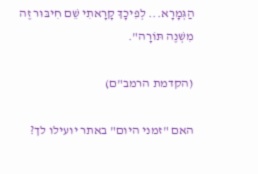הַגְּמָרָא... לְפִיכָךְ קָרָאתִי שֵׁם חִיבּוּר זֶה מִשְׁנֶה תּוֹרָה".

(הקדמת הרמב"ם)

האם "זמני היום" באתר יועילו לך?